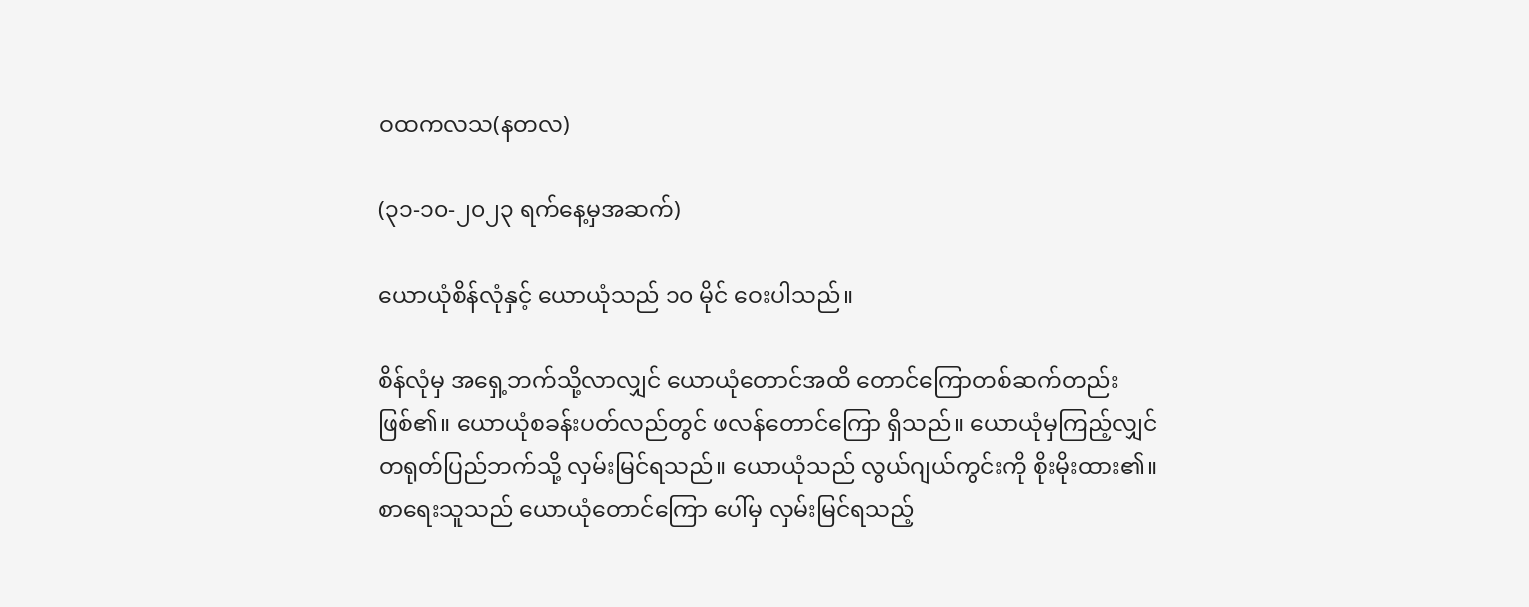ဝထကလသ(နတလ)

(၃၁-၁၀-၂၀၂၃ ရက်နေ့မှအဆက်)

ယောယုံစိန်လုံနှင့် ယောယုံသည် ၁၀ မိုင် ဝေးပါသည်။

စိန်လုံမှ အရှေ့ဘက်သို့လာလျှင် ယောယုံတောင်အထိ တောင်ကြောတစ်ဆက်တည်းဖြစ်၏။ ယောယုံစခန်းပတ်လည်တွင် ဖလန်တောင်ကြော ရှိသည်။ ယောယုံမှကြည့်လျှင် တရုတ်ပြည်ဘက်သို့ လှမ်းမြင်ရသည်။ ယောယုံသည် လွယ်ဂျယ်ကွင်းကို စိုးမိုးထား၏။ စာရေးသူသည် ယောယုံတောင်ကြော ပေါ်မှ လှမ်းမြင်ရသည့်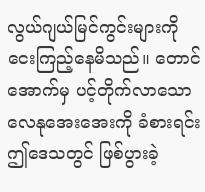လွယ်ဂျယ်မြင်ကွင်းများကိုငေးကြည့်နေမိသည်။ တောင်အောက်မှ ပင့်တိုက်လာသော လေနုအေးအေးကို ခံစားရင်း ဤဒေသတွင် ဖြစ်ပွားခဲ့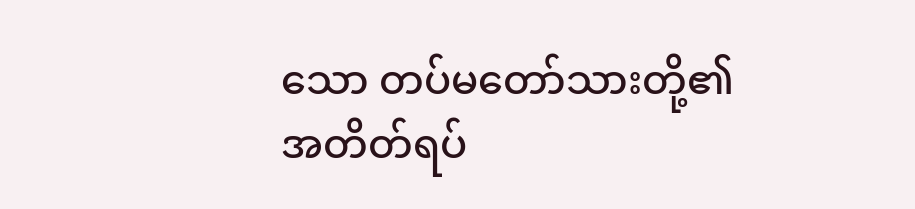သော တပ်မတော်သားတို့၏ အတိတ်ရပ်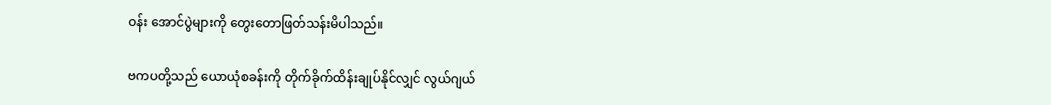ဝန်း အောင်ပွဲများကို တွေးတောဖြတ်သန်းမိပါသည်။

ဗကပတို့သည် ယောယုံစခန်းကို တိုက်ခိုက်ထိန်းချုပ်နိုင်လျှင် လွယ်ဂျယ်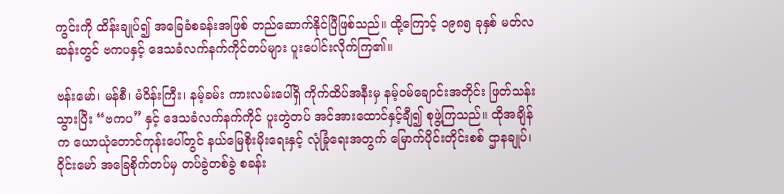ကွင်းကို ထိန်းချုပ်၍ အခြေခံစခန်းအဖြစ် တည်ဆောက်နိုင်ပြီဖြစ်သည်။ ထို့ကြောင့် ၁၉၈၅ ခုနှစ် မတ်လဆန်းတွင် ဗကပနှင့် ဒေသခံလက်နက်ကိုင်တပ်များ ပူးပေါင်းလိုက်ကြ၏။

ဗန်းမော်၊ မန်စီ၊ မံဝိန်းကြီး၊ နမ့်ခမ်း ကားလမ်းပေါ်ရှိ ကိုက်ထိပ်အနီးမှ နမ့်ဝမ်ချောင်းအတိုင်း ဖြတ်သန်းသွားပြီး “ဗကပ” နှင့် ဒေသခံလက်နက်ကိုင် ပူးတွဲတပ် အင်အားထောင်နှင့်ချီ၍ စုဖွဲ့ကြသည်။ ထိုအချိန်က ယောယုံတောင်ကုန်းပေါ်တွင် နယ်မြေစိုးမိုးရေးနှင့် လုံခြုံရေးအတွက် မြောက်ပိုင်းတိုင်းစစ် ဌာနချုပ်၊ ဝိုင်းမော် အခြေစိုက်တပ်မှ တပ်ခွဲတစ်ခွဲ စခန်း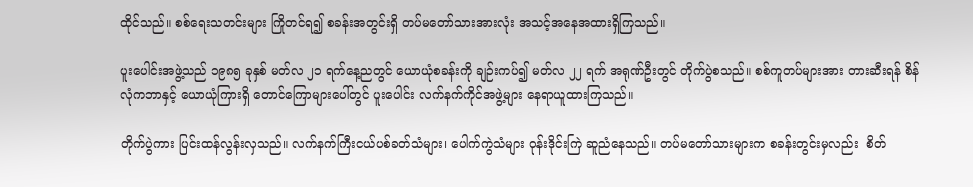ထိုင်သည်။ စစ်ရေးသတင်းများ ကြိုတင်ရ၍ စခန်းအတွင်းရှိ တပ်မတော်သားအားလုံး အသင့်အနေအထားရှိကြသည်။

ပူးပေါင်းအဖွဲ့သည် ၁၉၈၅ ခုနှစ် မတ်လ ၂၁ ရက်နေ့ညတွင် ယောယုံစခန်းကို ချဉ်းကပ်၍ မတ်လ ၂၂ ရက် အရုဏ်ဦးတွင် တိုက်ပွဲစသည်။ စစ်ကူတပ်များအား တားဆီးရန် စိန်လုံကဘာနှင့် ယောယုံကြားရှိ တောင်ကြောများပေါ်တွင် ပူးပေါင်း လက်နက်ကိုင်အဖွဲ့များ နေရာယူထားကြသည်။

တိုက်ပွဲကား ပြင်းထန်လွန်းလှသည်။ လက်နက်ကြီးငယ်ပစ်ခတ်သံများ၊ ပေါက်ကွဲသံများ ဝုန်းဒိုင်းကြဲ ဆူညံနေသည်။ တပ်မတော်သားများက စခန်းတွင်းမှလည်း  စိတ်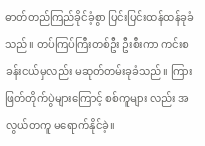ဓာတ်တည်ကြည်ခိုင်ခံ့စွာ ပြင်းပြင်းထန်ထန်ခုခံသည်။ တပ်ကြပ်ကြီးတစ်ဦး ဦးစီးကာ ကင်းစခန်းငယ်မှလည်း မဆုတ်တမ်းခုခံသည်။ ကြားဖြတ်တိုက်ပွဲများကြောင့် စစ်ကူများ လည်း အလွယ်တကူ မရောက်နိုင်ခဲ့။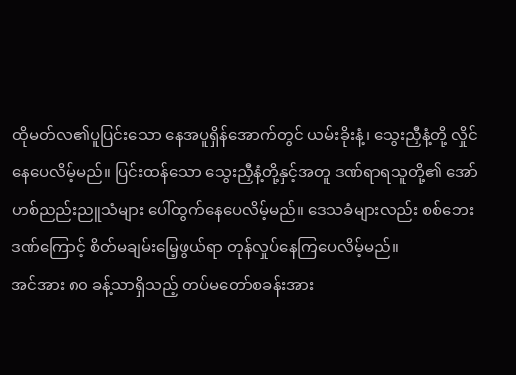ထိုမတ်လ၏ပူပြင်းသော နေအပူရှိန်အောက်တွင် ယမ်းခိုးနံ့၊ သွေးညှီနံ့တို့ လှိုင်နေပေလိမ့်မည်။ ပြင်းထန်သော သွေးညှီနံ့တို့နှင့်အတူ ဒဏ်ရာရသူတို့၏ အော်ဟစ်ညည်းညူသံများ ပေါ်ထွက်နေပေလိမ့်မည်။ ဒေသခံများလည်း စစ်ဘေးဒဏ်ကြောင့် စိတ်မချမ်းမြေ့ဖွယ်ရာ တုန်လှုပ်နေကြပေလိမ့်မည်။
အင်အား ၈၀ ခန့်သာရှိသည့် တပ်မတော်စခန်းအား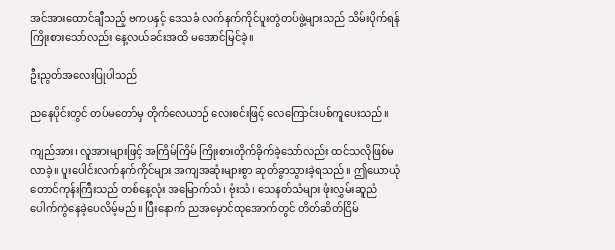အင်အားထောင်ချီသည့် ဗကပနှင့် ဒေသခံ လက်နက်ကိုင်ပူးတွဲတပ်ဖွဲ့များသည် သိမ်းပိုက်ရန်ကြိုးစားသော်လည်း နေ့လယ်ခင်းအထိ မအောင်မြင်ခဲ့။

ဦးညွတ်အလေးပြုပါသည်

ညနေပိုင်းတွင် တပ်မတော်မှ တိုက်လေယာဉ် လေးစင်းဖြင့် လေကြောင်းပစ်ကူပေးသည်။

ကျည်အား၊ လူအားများဖြင့် အကြိမ်ကြိမ် ကြိုးစားတိုက်ခိုက်ခဲ့သော်လည်း ထင်သလိုဖြစ်မလာခဲ့။ ပူးပေါင်းလက်နက်ကိုင်များ အကျအဆုံးများစွာ ဆုတ်ခွာသွားခဲ့ရသည်။ ဤယောယုံတောင်ကုန်းကြီးသည် တစ်နေ့လုံး အမြောက်သံ၊ ဗုံးသံ၊ သေနတ်သံများ ဖုံးလွှမ်းဆူညံပေါက်ကွဲနေခဲ့ပေလိမ့်မည်။ ပြီးနောက် ညအမှောင်ထုအောက်တွင် တိတ်ဆိတ်ငြိမ်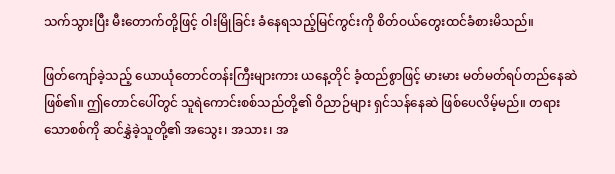သက်သွားပြီး မီးတောက်တို့ဖြင့် ဝါးမြိုခြင်း ခံနေရသည့်မြင်ကွင်းကို စိတ်ဝယ်တွေးထင်ခံစားမိသည်။

ဖြတ်ကျော်ခဲ့သည့် ယောယုံတောင်တန်းကြီးများကား ယနေ့တိုင် ခံ့ထည်စွာဖြင့် မားမား မတ်မတ်ရပ်တည်နေဆဲဖြစ်၏။ ဤတောင်ပေါ်တွင် သူရဲကောင်းစစ်သည်တို့၏ ဝိညာဉ်များ ရှင်သန်နေဆဲ ဖြစ်ပေလိမ့်မည်။ တရားသောစစ်ကို ဆင်နွှဲခဲ့သူတို့၏ အသွေး၊ အသား၊ အ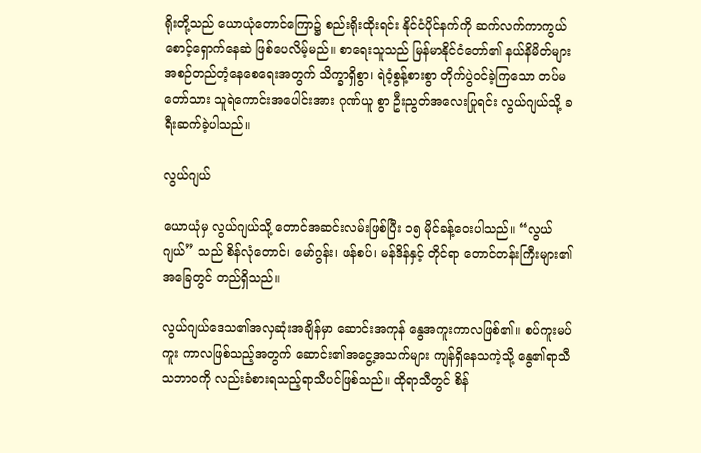ရိုးတို့သည် ယောယုံတောင်ကြော၌ စည်းရိုးထိုးရင်း နိုင်ငံပိုင်နက်ကို ဆက်လက်ကာကွယ်စောင့်ရှောက်နေဆဲ ဖြစ်ပေလိမ့်မည်။ စာရေးသူသည် မြန်မာနိုင်ငံတော်၏ နယ်နိမိတ်များ အစဉ်တည်တံ့နေစေရေးအတွက် သိက္ခာရှိစွာ၊ ရဲဝံ့စွန့်စားစွာ တိုက်ပွဲဝင်ခဲ့ကြသော တပ်မတော်သား သူရဲကောင်းအပေါင်းအား ဂုဏ်ယူ စွာ ဦးညွတ်အလေးပြုရင်း လွယ်ဂျယ်သို့ ခရီးဆက်ခဲ့ပါသည်။

လွယ်ဂျယ်

ယောယုံမှ လွယ်ဂျယ်သို့ တောင်အဆင်းလမ်းဖြစ်ပြီး ၁၅ မိုင်ခန့်ဝေးပါသည်။ “လွယ်ဂျယ်” သည် စိန်လုံတောင်၊ မော်ဂွန်း၊ ဖန်စပ်၊ မန်ဒိန်နှင့် တိုင်ရာ တောင်တန်းကြီးများ၏အခြေတွင် တည်ရှိသည်။

လွယ်ဂျယ်ဒေသ၏အလှဆုံးအချိန်မှာ ဆောင်းအကုန် နွေအကူးကာလဖြစ်၏။ စပ်ကူးမပ်ကူး ကာလဖြစ်သည့်အတွက် ဆောင်း၏အငွေ့အသက်များ ကျန်ရှိနေသကဲ့သို့ နွေ၏ရာသီသဘာဝကို လည်းခံစားရသည့်ရာသီပင်ဖြစ်သည်။ ထိုရာသီတွင် စိန်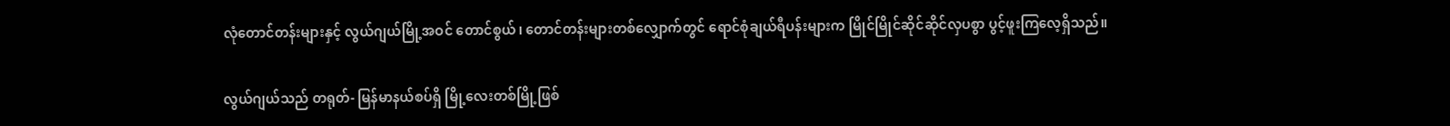လုံတောင်တန်းများနှင့် လွယ်ဂျယ်မြို့အဝင် တောင်စွယ်၊ တောင်တန်းများတစ်လျှောက်တွင် ရောင်စုံချယ်ရီပန်းများက မြိုင်မြိုင်ဆိုင်ဆိုင်လှပစွာ ပွင့်ဖူးကြလေ့ရှိသည်။

လွယ်ဂျယ်သည် တရုတ်- မြန်မာနယ်စပ်ရှိ မြို့လေးတစ်မြို့ဖြစ်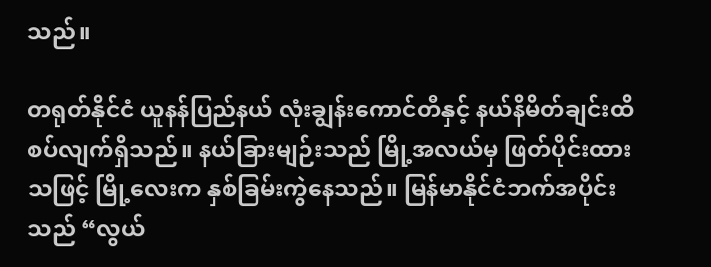သည်။

တရုတ်နိုင်ငံ ယူနန်ပြည်နယ် လုံးချွန်းကောင်တီနှင့် နယ်နိမိတ်ချင်းထိစပ်လျက်ရှိသည်။ နယ်ခြားမျဉ်းသည် မြို့အလယ်မှ ဖြတ်ပိုင်းထားသဖြင့် မြို့လေးက နှစ်ခြမ်းကွဲနေသည်။ မြန်မာနိုင်ငံဘက်အပိုင်းသည် “လွယ်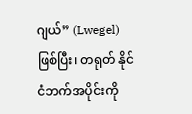ဂျယ်” (Lwegel) ဖြစ်ပြီး၊ တရုတ် နိုင်ငံဘက်အပိုင်းကို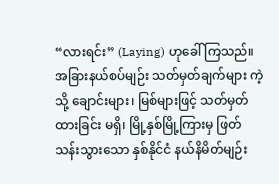“လားရင်း” (Laying) ဟုခေါ် ကြသည်။ အခြားနယ်စပ်မျဉ်း သတ်မှတ်ချက်များ ကဲ့သို့ ချောင်းများ၊ မြစ်များဖြင့် သတ်မှတ်ထားခြင်း မရှိ၊ မြို့နှစ်မြို့ကြားမှ ဖြတ်သန်းသွားသော နှစ်နိုင်ငံ နယ်နိမိတ်မျဉ်း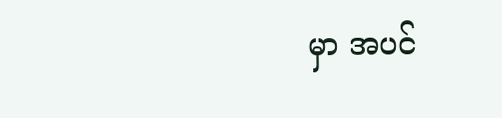မှာ အပင်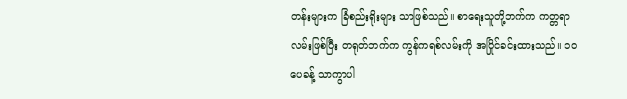တန်းများက ခြံစည်းရိုးများ သာဖြစ်သည်။ စာရေးသူတို့ဘက်က ကတ္တရာလမ်းဖြစ်ပြီး တရုတ်ဘက်က ကွန်ကရစ်လမ်းကို အပြိုင်ခင်းထားသည်။ ၁၀ ပေခန့် သာကွာပါ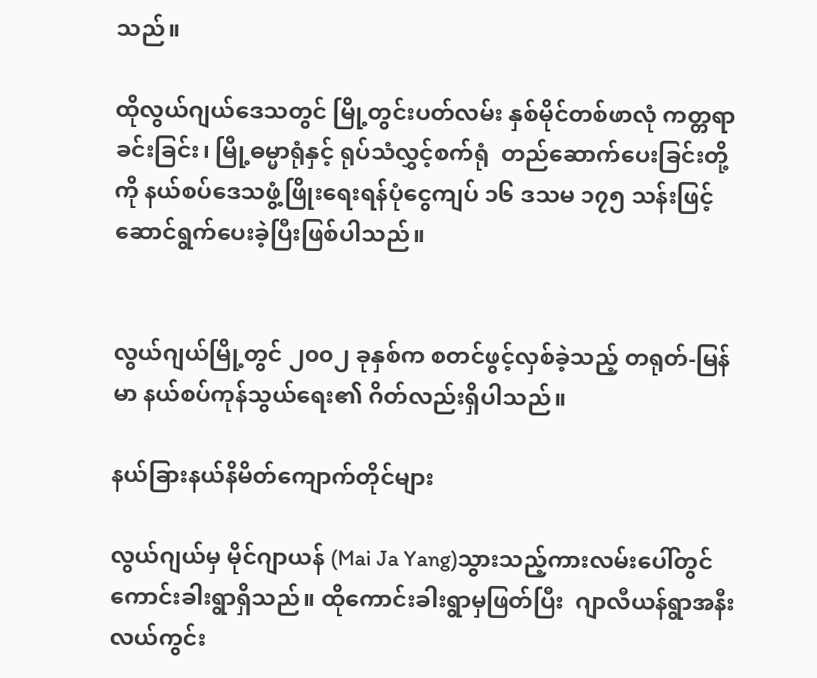သည်။

ထိုလွယ်ဂျယ်ဒေသတွင် မြို့တွင်းပတ်လမ်း နှစ်မိုင်တစ်ဖာလုံ ကတ္တရာခင်းခြင်း၊ မြို့ဓမ္မာရုံနှင့် ရုပ်သံလွှင့်စက်ရုံ  တည်ဆောက်ပေးခြင်းတို့ကို နယ်စပ်ဒေသဖွံ့ဖြိုးရေးရန်ပုံငွေကျပ် ၁၆ ဒသမ ၁၇၅ သန်းဖြင့် ဆောင်ရွက်ပေးခဲ့ပြီးဖြစ်ပါသည်။


လွယ်ဂျယ်မြို့တွင် ၂၀၀၂ ခုနှစ်က စတင်ဖွင့်လှစ်ခဲ့သည့် တရုတ်-မြန်မာ နယ်စပ်ကုန်သွယ်ရေး၏ ဂိတ်လည်းရှိပါသည်။

နယ်ခြားနယ်နိမိတ်ကျောက်တိုင်များ

လွယ်ဂျယ်မှ မိုင်ဂျာယန် (Mai Ja Yang)သွားသည့်ကားလမ်းပေါ်တွင် ကောင်းခါးရွာရှိသည်။ ထိုကောင်းခါးရွာမှဖြတ်ပြီး  ဂျာလီယန်ရွာအနီး လယ်ကွင်း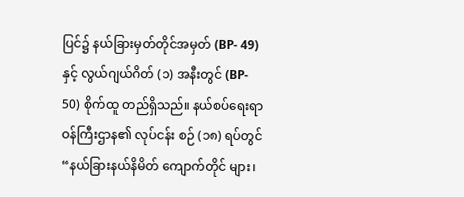ပြင်၌ နယ်ခြားမှတ်တိုင်အမှတ် (BP- 49) နှင့် လွယ်ဂျယ်ဂိတ် (၁) အနီးတွင် (BP- 50) စိုက်ထူ တည်ရှိသည်။ နယ်စပ်ရေးရာဝန်ကြီးဌာန၏ လုပ်ငန်း စဉ် (၁၈) ရပ်တွင် “နယ်ခြားနယ်နိမိတ် ကျောက်တိုင် များ၊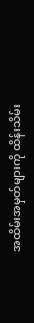အထိမ်းအမှတ်များကို ထိန်းသိမ်း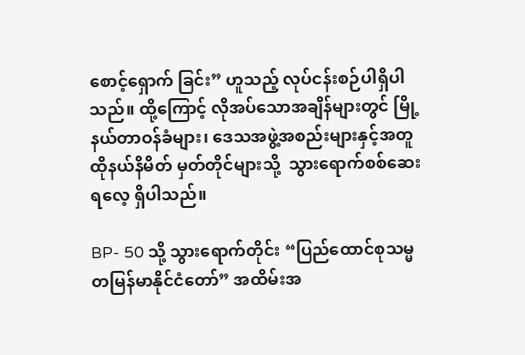စောင့်ရှောက် ခြင်း” ဟူသည့် လုပ်ငန်းစဉ်ပါရှိပါသည်။ ထို့ကြောင့် လိုအပ်သောအချိန်များတွင် မြို့နယ်တာဝန်ခံများ၊ ဒေသအဖွဲ့အစည်းများနှင့်အတူ ထိုနယ်နိမိတ် မှတ်တိုင်များသို့  သွားရောက်စစ်ဆေးရလေ့ ရှိပါသည်။

BP- 50 သို့ သွားရောက်တိုင်း “ပြည်ထောင်စုသမ္မတမြန်မာနိုင်ငံတော်” အထိမ်းအ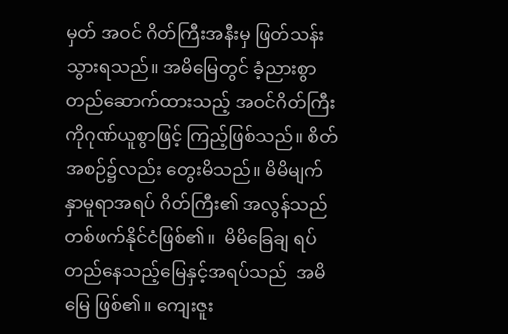မှတ် အဝင် ဂိတ်ကြီးအနီးမှ ဖြတ်သန်းသွားရသည်။ အမိမြေတွင် ခံ့ညားစွာ တည်ဆောက်ထားသည့် အဝင်ဂိတ်ကြီးကိုဂုဏ်ယူစွာဖြင့် ကြည့်ဖြစ်သည်။ စိတ်အစဉ်၌လည်း တွေးမိသည်။ မိမိမျက်နှာမူရာအရပ် ဂိတ်ကြီး၏ အလွန်သည် တစ်ဖက်နိုင်ငံဖြစ်၏။  မိမိခြေချ ရပ်တည်နေသည့်မြေနှင့်အရပ်သည်  အမိမြေ ဖြစ်၏။ ကျေးဇူး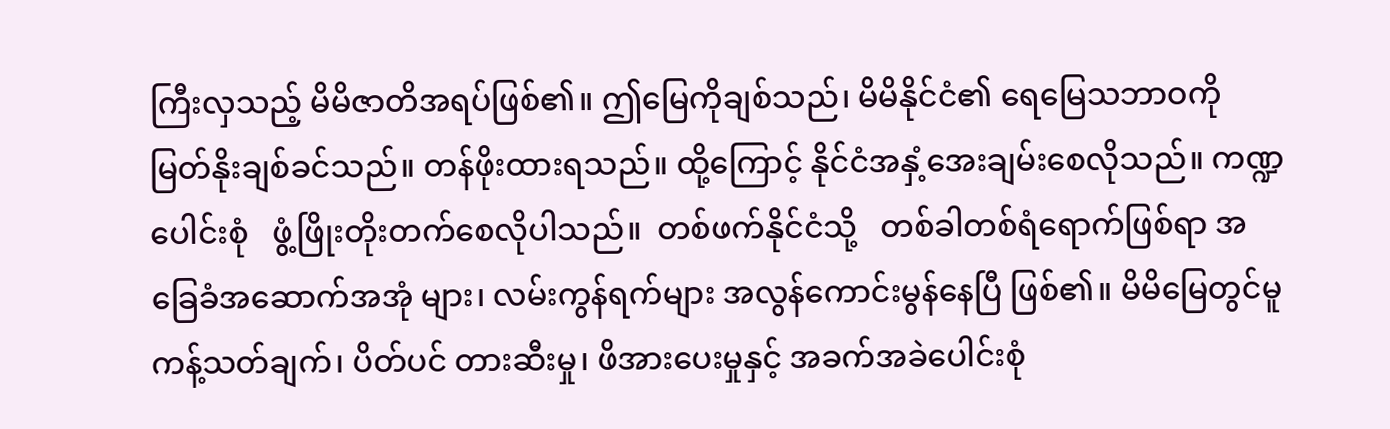ကြီးလှသည့် မိမိဇာတိအရပ်ဖြစ်၏။ ဤမြေကိုချစ်သည်၊ မိမိနိုင်ငံ၏ ရေမြေသဘာဝကို မြတ်နိုးချစ်ခင်သည်။ တန်ဖိုးထားရသည်။ ထို့ကြောင့် နိုင်ငံအနှံ့အေးချမ်းစေလိုသည်။ ကဏ္ဍပေါင်းစုံ   ဖွံ့ဖြိုးတိုးတက်စေလိုပါသည်။  တစ်ဖက်နိုင်ငံသို့   တစ်ခါတစ်ရံရောက်ဖြစ်ရာ အခြေခံအဆောက်အအုံ များ၊ လမ်းကွန်ရက်များ အလွန်ကောင်းမွန်နေပြီ ဖြစ်၏။ မိမိမြေတွင်မူ ကန့်သတ်ချက်၊ ပိတ်ပင် တားဆီးမှု၊ ဖိအားပေးမှုနှင့် အခက်အခဲပေါင်းစုံ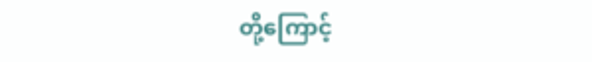တို့ကြောင့်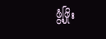ဖွံ့ဖြိုး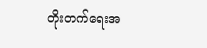တိုးတက်ရေးအ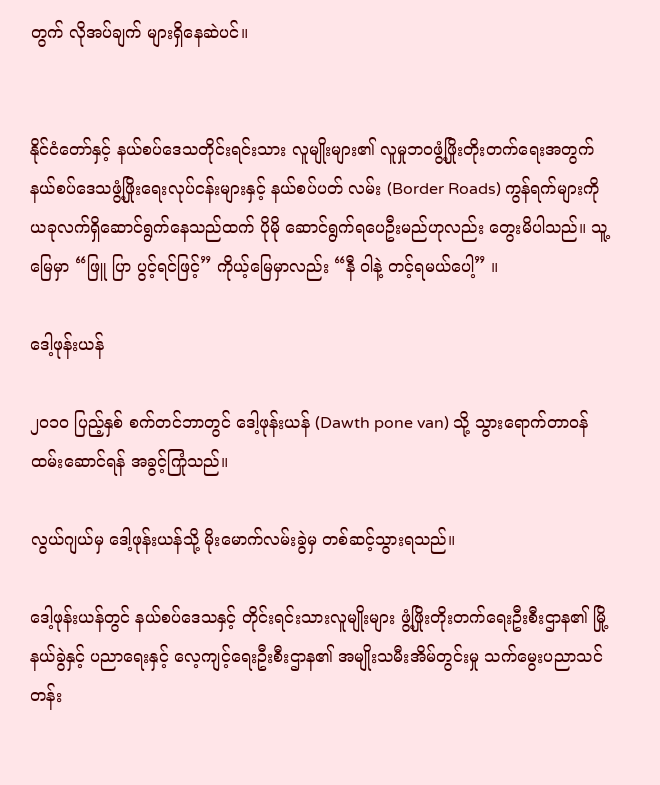တွက် လိုအပ်ချက် များရှိနေဆဲပင်။


နိုင်ငံတော်နှင့် နယ်စပ်ဒေသတိုင်းရင်းသား လူမျိုးများ၏ လူမှုဘဝဖွံ့ဖြိုးတိုးတက်ရေးအတွက် နယ်စပ်ဒေသဖွံ့ဖြိုးရေးလုပ်ငန်းများနှင့် နယ်စပ်ပတ် လမ်း (Border Roads) ကွန်ရက်များကို ယခုလက်ရှိဆောင်ရွက်နေသည်ထက် ပိုမို ဆောင်ရွက်ရပေဦးမည်ဟုလည်း တွေးမိပါသည်။ သူ့မြေမှာ “ဖြူ ပြာ ပွင့်ရင်ဖြင့်” ကိုယ့်မြေမှာလည်း “နီ ဝါနဲ့ တင့်ရမယ်ပေါ့” ။

ဒေါ့ဖုန်းယန်

၂၀၁၀ ပြည့်နှစ် စက်တင်ဘာတွင် ဒေါ့ဖုန်းယန် (Dawth pone van) သို့ သွားရောက်တာဝန် ထမ်းဆောင်ရန် အခွင့်ကြုံသည်။

လွယ်ဂျယ်မှ ဒေါ့ဖုန်းယန်သို့ မိုးမောက်လမ်းခွဲမှ တစ်ဆင့်သွားရသည်။

ဒေါ့ဖုန်းယန်တွင် နယ်စပ်ဒေသနှင့် တိုင်းရင်းသားလူမျိုးများ ဖွံ့ဖြိုးတိုးတက်ရေးဦးစီးဌာန၏ မြို့နယ်ခွဲနှင့် ပညာရေးနှင့် လေ့ကျင့်ရေးဦးစီးဌာန၏ အမျိုးသမီးအိမ်တွင်းမှု သက်မွေးပညာသင်တန်း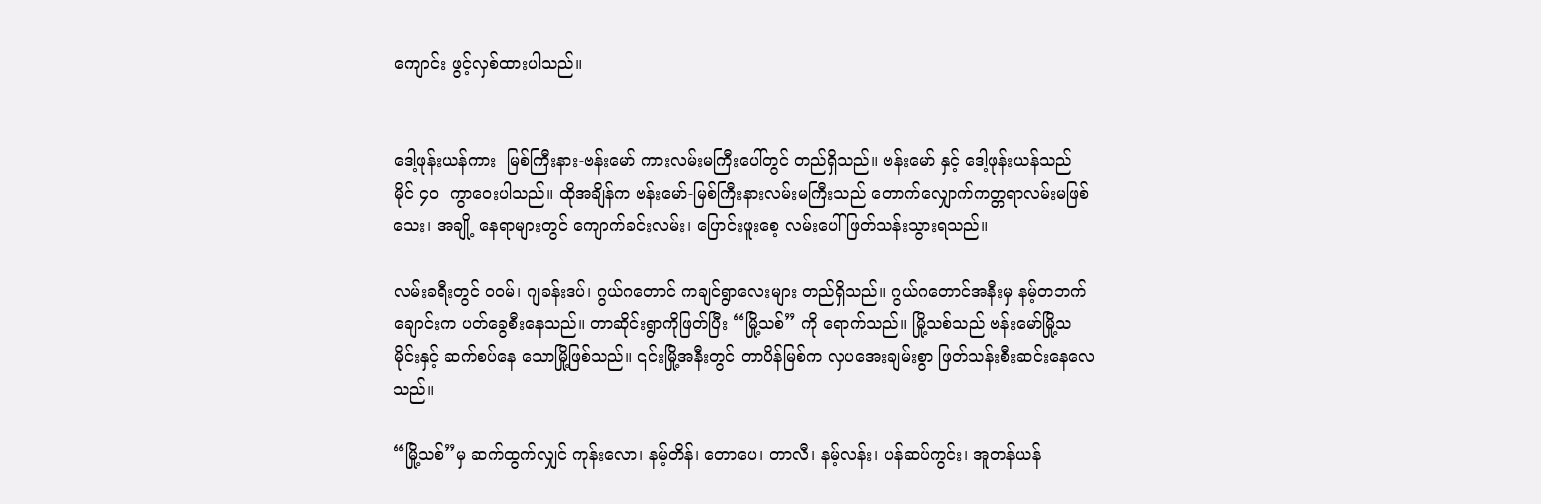ကျောင်း ဖွင့်လှစ်ထားပါသည်။


ဒေါ့ဖုန်းယန်ကား  မြစ်ကြီးနား-ဗန်းမော် ကားလမ်းမကြီးပေါ်တွင် တည်ရှိသည်။ ဗန်းမော် နှင့် ဒေါ့ဖုန်းယန်သည် မိုင် ၄၀  ကွာဝေးပါသည်။ ထိုအချိန်က ဗန်းမော်-မြစ်ကြီးနားလမ်းမကြီးသည် တောက်လျှောက်ကတ္တရာလမ်းမဖြစ်သေး၊ အချို့ နေရာများတွင် ကျောက်ခင်းလမ်း၊ ပြောင်းဖူးစေ့ လမ်းပေါ် ဖြတ်သန်းသွားရသည်။

လမ်းခရီးတွင် ဝဝမ်၊ ဂျခန်းဒပ်၊ ဂွယ်ဂတောင် ကချင်ရွာလေးများ တည်ရှိသည်။ ဂွယ်ဂတောင်အနီးမှ နမ့်တဘက်ချောင်းက ပတ်ခွေစီးနေသည်။ တာဆိုင်းရွာကိုဖြတ်ပြီး “မြို့သစ်” ကို ရောက်သည်။ မြို့သစ်သည် ဗန်းမော်မြို့သမိုင်းနှင့် ဆက်စပ်နေ သောမြို့ဖြစ်သည်။ ၎င်းမြို့အနီးတွင် တာပိန်မြစ်က လှပအေးချမ်းစွာ ဖြတ်သန်းစီးဆင်းနေလေသည်။

“မြို့သစ်”မှ ဆက်ထွက်လျှင် ကုန်းလော၊ နမ့်တိန်၊ တောပေ၊ တာလီ၊ နမ့်လန်း၊ ပန်ဆပ်ကွင်း၊ အူတန်ယန်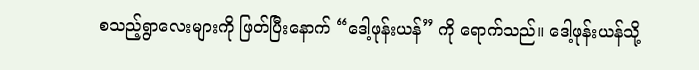စသည့်ရွာလေးများကို ဖြတ်ပြီးနောက် “ဒေါ့ဖုန်းယန်” ကို ရောက်သည်။ ဒေါ့ဖုန်းယန်သို့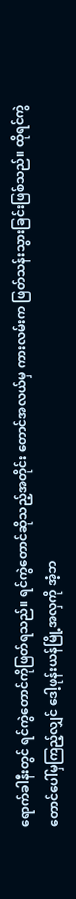ရောက်ခါနီးတွင် ရင်ကွဲတောင်ကိုဖြတ်ရသည်။ ရင်ကွဲတောင်ဆိုသည့်အတိုင်း တောင်အလယ်မှ ကားလမ်းက ဖြတ်သန်းသွားခြင်းဖြစ်သည်။ ထိုရင်ကွဲ တောင်ပေါ်မှကြည့်လျှင် ဒေါ့ဖုန်းယန်မြို့အလှကို အံ့ဘ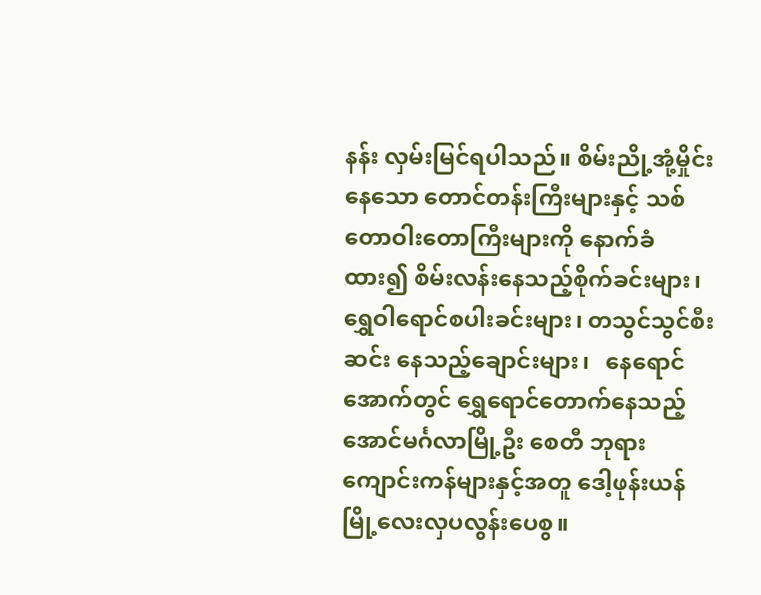နန်း လှမ်းမြင်ရပါသည်။ စိမ်းညို့အုံ့မှိုင်းနေသော တောင်တန်းကြီးများနှင့် သစ်တောဝါးတောကြီးများကို နောက်ခံထား၍ စိမ်းလန်းနေသည့်စိုက်ခင်းများ၊ ရွှေဝါရောင်စပါးခင်းများ၊ တသွင်သွင်စီးဆင်း နေသည့်ချောင်းများ၊   နေရောင်အောက်တွင် ရွှေရောင်တောက်နေသည့် အောင်မင်္ဂလာမြို့ဦး စေတီ ဘုရားကျောင်းကန်များနှင့်အတူ ဒေါ့ဖုန်းယန် မြို့လေးလှပလွန်းပေစွ။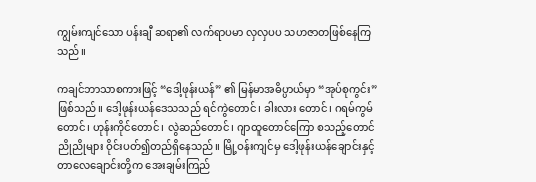ကျွမ်းကျင်သော ပန်းချီ ဆရာ၏ လက်ရာပမာ လှလှပပ သဟဇာတဖြစ်နေကြသည်။

ကချင်ဘာသာစကားဖြင့် “ဒေါ့ဖုန်းယန်” ၏ မြန်မာအဓိပ္ပာယ်မှာ “အုပ်စုကွင်း” ဖြစ်သည်။ ဒေါ့ဖုန်းယန်ဒေသသည် ရင်ကွဲတောင်၊ ခါးလား တောင်၊ ဂရမ်ကွမ်တောင်၊ ဟုန်းကိုင်တောင်၊ လွဲဆည်တောင်၊ ဂျာထူတောင်ကြော စသည့်တောင်ညိုညိုများ ဝိုင်းပတ်၍တည်ရှိနေသည်။ မြို့ဝန်းကျင်မှ ဒေါ့ဖုန်းယန်ချောင်းနှင့် တာလေချောင်းတို့က အေးချမ်းကြည်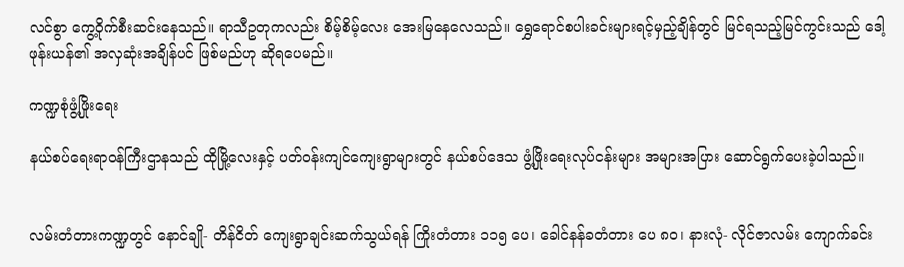လင်စွာ ကွေ့ဝိုက်စီးဆင်းနေသည်။ ရာသီဥတုကလည်း စိမ့်စိမ့်လေး အေးမြနေလေသည်။ ရွှေရောင်စပါးခင်းများရင့်မှည့်ချိန်တွင် မြင်ရသည့်မြင်ကွင်းသည် ဒေါ့ဖုန်းယန်၏ အလှဆုံးအချိန်ပင် ဖြစ်မည်ဟု ဆိုရပေမည်။

ကဏ္ဍစုံဖွံ့ဖြိုးရေး

နယ်စပ်ရေးရာဝန်ကြီးဌာနသည် ထိုမြို့လေးနှင့် ပတ်ဝန်းကျင်ကျေးရွာများတွင် နယ်စပ်ဒေသ ဖွံ့ဖြိုးရေးလုပ်ငန်းများ အများအပြား ဆောင်ရွက်ပေးခဲ့ပါသည်။


လမ်းတံတားကဏ္ဍတွင် နောင်ချို- တိန်ငိတ် ကျေးရွာချင်းဆက်သွယ်ရန် ကြိုးတံတား ၁၁၅ ပေ၊ ခေါင်နန်ခတံတား ပေ ၈၀၊ နားလုံ- လိုင်ဇာလမ်း ကျောက်ခင်း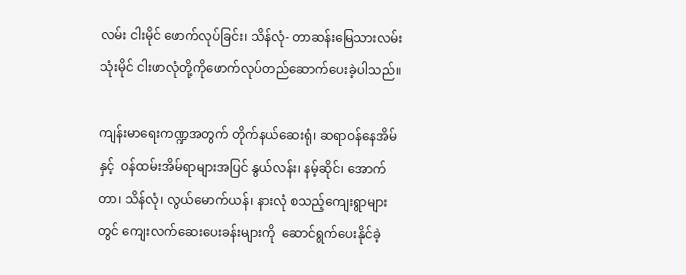လမ်း ငါးမိုင် ဖောက်လုပ်ခြင်း၊ သိန်လုံ- တာဆန်းမြေသားလမ်း သုံးမိုင် ငါးဖာလုံတို့ကိုဖောက်လုပ်တည်ဆောက်ပေးခဲ့ပါသည်။

ကျန်းမာရေးကဏ္ဍအတွက် တိုက်နယ်ဆေးရုံ၊ ဆရာဝန်နေအိမ်နှင့်  ဝန်ထမ်းအိမ်ရာများအပြင် နွယ်လန်း၊ နမ့်ဆိုင်၊ အောက်တာ၊ သိန်လုံ၊ လွယ်မောက်ယန်၊ နားလုံ စသည့်ကျေးရွာများတွင် ကျေးလက်ဆေးပေးခန်းများကို  ဆောင်ရွက်ပေးနိုင်ခဲ့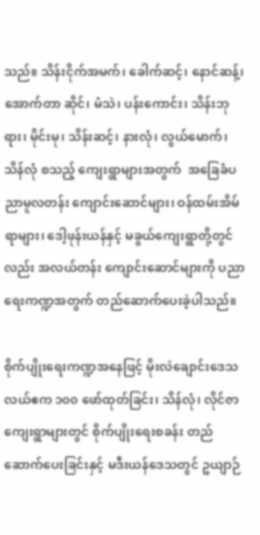သည်။ သိန်းငိုက်အမက်၊ ခေါက်ဆင့်၊ နောင်ဆန့်၊ အောက်တာ ဆိုင်၊ မံသဲ၊ ပန်းကောင်း၊ သိန်းဘုရား၊ မိုင်းမု၊ သိန်းဆင့်၊ နားလုံ၊ လွယ်မောက်၊ သိန်လုံ စသည့် ကျေးရွာများအတွက်  အခြေခံပညာမူလတန်း ကျောင်းဆောင်များ၊ ဝန်ထမ်းအိမ်ရာများ၊ ဒေါ့ဖုန်းယန်နှင့် မခွယ်ကျေးရွာတို့တွင်လည်း အလယ်တန်း ကျောင်းဆောင်များကို ပညာရေးကဏ္ဍအတွက် တည်ဆောက်ပေးခဲ့ပါသည်။

စိုက်ပျိုးရေးကဏ္ဍအနေဖြင့် မိုးလဲချောင်းဒေသ လယ်ဧက ၁၀၀ ဖော်ထုတ်ခြင်း၊ သိန်လုံ၊ လိုင်ဇာကျေးရွာများတွင် စိုက်ပျိုးရေးစခန်း တည်ဆောက်ပေးခြင်းနှင့် မဒီးယန်ဒေသတွင် ဥယျာဉ်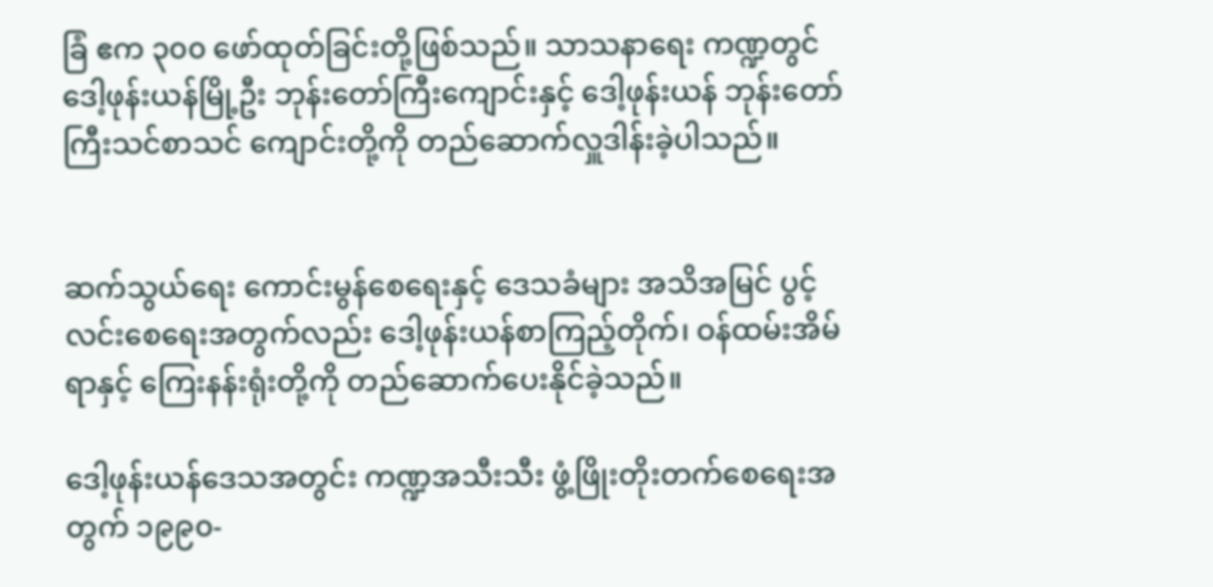ခြံ ဧက ၃၀၀ ဖော်ထုတ်ခြင်းတို့ဖြစ်သည်။ သာသနာရေး ကဏ္ဍတွင် ဒေါ့ဖုန်းယန်မြို့ဦး ဘုန်းတော်ကြီးကျောင်းနှင့် ဒေါ့ဖုန်းယန် ဘုန်းတော်ကြီးသင်စာသင် ကျောင်းတို့ကို တည်ဆောက်လှူဒါန်းခဲ့ပါသည်။


ဆက်သွယ်ရေး ကောင်းမွန်စေရေးနှင့် ဒေသခံများ အသိအမြင် ပွင့်လင်းစေရေးအတွက်လည်း ဒေါ့ဖုန်းယန်စာကြည့်တိုက်၊ ဝန်ထမ်းအိမ်ရာနှင့် ကြေးနန်းရုံးတို့ကို တည်ဆောက်ပေးနိုင်ခဲ့သည်။

ဒေါ့ဖုန်းယန်ဒေသအတွင်း ကဏ္ဍအသီးသီး ဖွံ့ဖြိုးတိုးတက်စေရေးအတွက် ၁၉၉၀-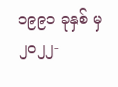၁၉၉၁ ခုနှစ် မှ ၂၀၂၂-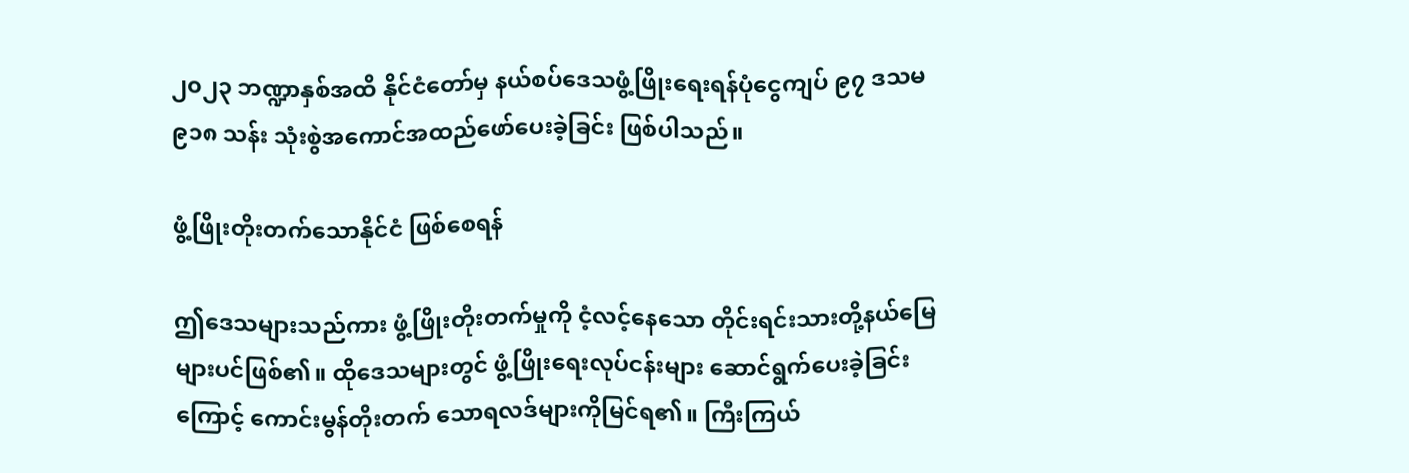၂၀၂၃ ဘဏ္ဍာနှစ်အထိ နိုင်ငံတော်မှ နယ်စပ်ဒေသဖွံ့ဖြိုးရေးရန်ပုံငွေကျပ် ၉၇ ဒသမ ၉၁၈ သန်း သုံးစွဲအကောင်အထည်ဖော်ပေးခဲ့ခြင်း ဖြစ်ပါသည်။

ဖွံ့ဖြိုးတိုးတက်သောနိုင်ငံ ဖြစ်စေရန်

ဤဒေသများသည်ကား ဖွံ့ဖြိုးတိုးတက်မှုကို ငံ့လင့်နေသော တိုင်းရင်းသားတို့နယ်မြေများပင်ဖြစ်၏။ ထိုဒေသများတွင် ဖွံ့ဖြိုးရေးလုပ်ငန်းများ ဆောင်ရွက်ပေးခဲ့ခြင်းကြောင့် ကောင်းမွန်တိုးတက် သောရလဒ်များကိုမြင်ရ၏။ ကြီးကြယ်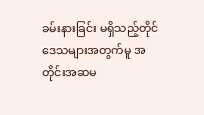ခမ်းနားခြင်း မရှိသည့်တိုင် ဒေသများအတွက်မူ အတိုင်းအဆမ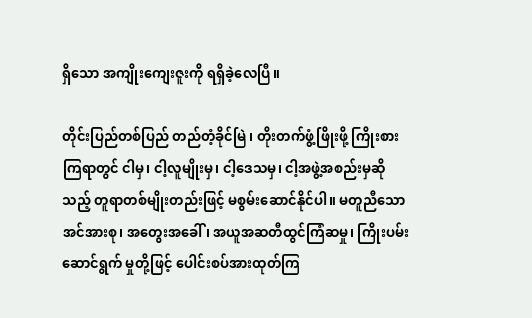ရှိသော အကျိုးကျေးဇူးကို ရရှိခဲ့လေပြီ။

တိုင်းပြည်တစ်ပြည် တည်တံ့ခိုင်မြဲ၊ တိုးတက်ဖွံ့ဖြိုးဖို့ ကြိုးစားကြရာတွင် ငါမှ၊ ငါ့လူမျိုးမှ၊ ငါ့ဒေသမှ၊ ငါ့အဖွဲ့အစည်းမှဆိုသည့် တူရာတစ်မျိုးတည်းဖြင့် မစွမ်းဆောင်နိုင်ပါ။ မတူညီသောအင်အားစု၊ အတွေးအခေါ်၊ အယူအဆတီထွင်ကြံဆမှု၊ ကြိုးပမ်းဆောင်ရွက် မှုတို့ဖြင့် ပေါင်းစပ်အားထုတ်ကြ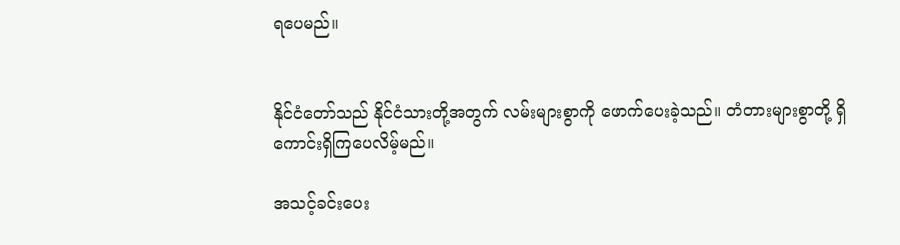ရပေမည်။


နိုင်ငံတော်သည် နိုင်ငံသားတို့အတွက် လမ်းများစွာကို ဖောက်ပေးခဲ့သည်။ တံတားများစွာတို့ ရှိကောင်းရှိကြပေလိမ့်မည်။

အသင့်ခင်းပေး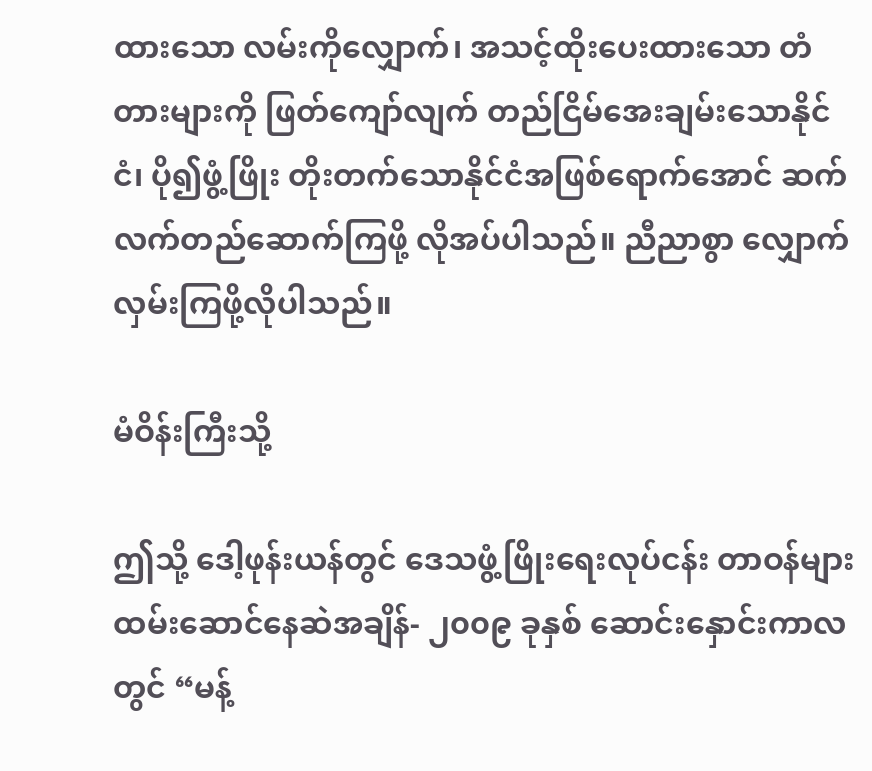ထားသော လမ်းကိုလျှောက်၊ အသင့်ထိုးပေးထားသော တံတားများကို ဖြတ်ကျော်လျက် တည်ငြိမ်အေးချမ်းသောနိုင်ငံ၊ ပို၍ဖွံ့ဖြိုး တိုးတက်သောနိုင်ငံအဖြစ်ရောက်အောင် ဆက်လက်တည်ဆောက်ကြဖို့ လိုအပ်ပါသည်။ ညီညာစွာ လျှောက်လှမ်းကြဖို့လိုပါသည်။

မံဝိန်းကြီးသို့

ဤသို့ ဒေါ့ဖုန်းယန်တွင် ဒေသဖွံ့ဖြိုးရေးလုပ်ငန်း တာဝန်များ ထမ်းဆောင်နေဆဲအချိန်- ၂၀၀၉ ခုနှစ် ဆောင်းနှောင်းကာလတွင် “မန့်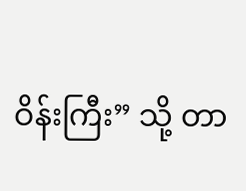ဝိန်းကြီး” သို့ တာ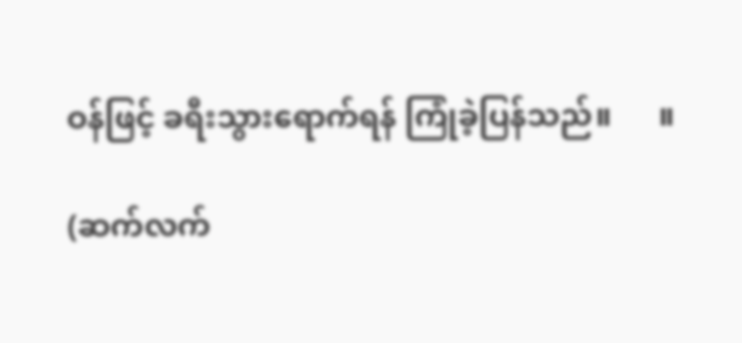ဝန်ဖြင့် ခရီးသွားရောက်ရန် ကြုံခဲ့ပြန်သည်။      ။

(ဆက်လက်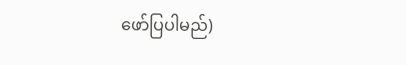ဖော်ပြပါမည်)